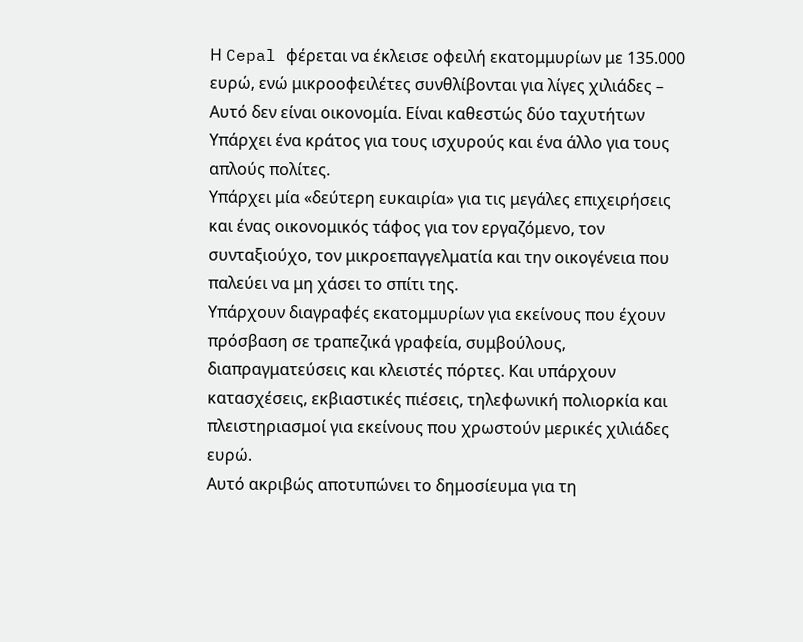Η Cepal φέρεται να έκλεισε οφειλή εκατομμυρίων με 135.000 ευρώ, ενώ μικροοφειλέτες συνθλίβονται για λίγες χιλιάδες – Αυτό δεν είναι οικονομία. Είναι καθεστώς δύο ταχυτήτων
Υπάρχει ένα κράτος για τους ισχυρούς και ένα άλλο για τους απλούς πολίτες.
Υπάρχει μία «δεύτερη ευκαιρία» για τις μεγάλες επιχειρήσεις και ένας οικονομικός τάφος για τον εργαζόμενο, τον συνταξιούχο, τον μικροεπαγγελματία και την οικογένεια που παλεύει να μη χάσει το σπίτι της.
Υπάρχουν διαγραφές εκατομμυρίων για εκείνους που έχουν πρόσβαση σε τραπεζικά γραφεία, συμβούλους, διαπραγματεύσεις και κλειστές πόρτες. Και υπάρχουν κατασχέσεις, εκβιαστικές πιέσεις, τηλεφωνική πολιορκία και πλειστηριασμοί για εκείνους που χρωστούν μερικές χιλιάδες ευρώ.
Αυτό ακριβώς αποτυπώνει το δημοσίευμα για τη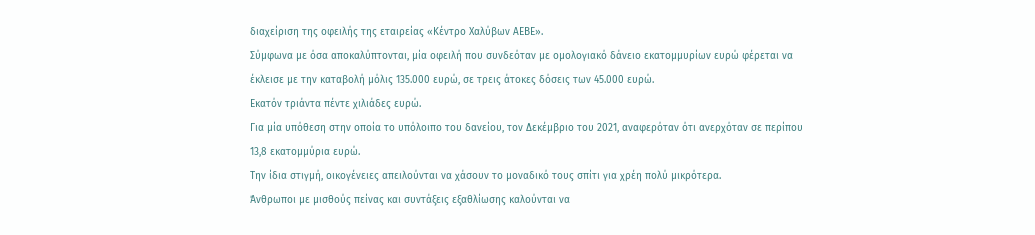διαχείριση της οφειλής της εταιρείας «Κέντρο Χαλύβων ΑΕΒΕ».
Σύμφωνα με όσα αποκαλύπτονται, μία οφειλή που συνδεόταν με ομολογιακό δάνειο εκατομμυρίων ευρώ φέρεται να έκλεισε με την καταβολή μόλις 135.000 ευρώ, σε τρεις άτοκες δόσεις των 45.000 ευρώ.
Εκατόν τριάντα πέντε χιλιάδες ευρώ.
Για μία υπόθεση στην οποία το υπόλοιπο του δανείου, τον Δεκέμβριο του 2021, αναφερόταν ότι ανερχόταν σε περίπου 13,8 εκατομμύρια ευρώ.
Την ίδια στιγμή, οικογένειες απειλούνται να χάσουν το μοναδικό τους σπίτι για χρέη πολύ μικρότερα.
Άνθρωποι με μισθούς πείνας και συντάξεις εξαθλίωσης καλούνται να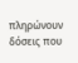πληρώνουν δόσεις που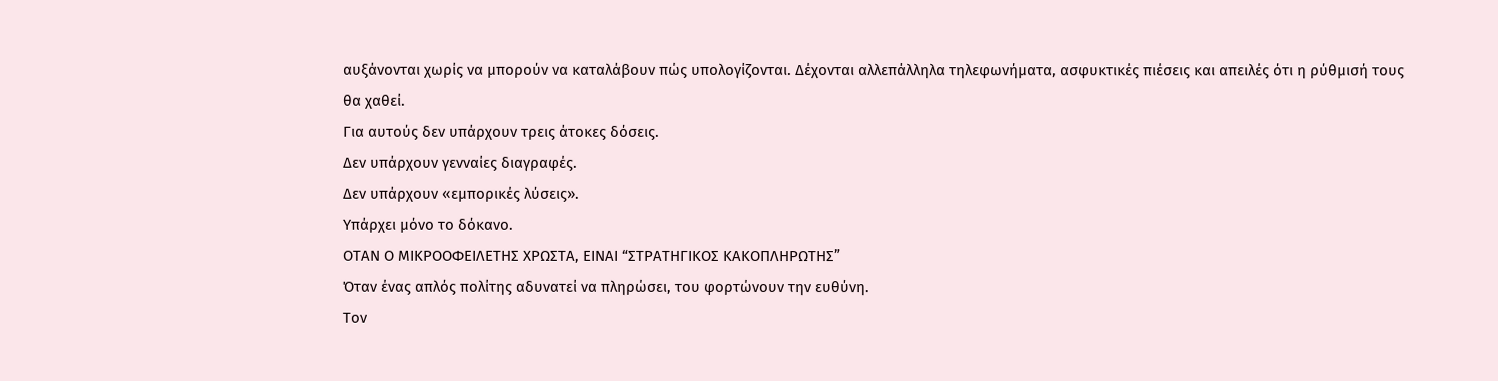αυξάνονται χωρίς να μπορούν να καταλάβουν πώς υπολογίζονται. Δέχονται αλλεπάλληλα τηλεφωνήματα, ασφυκτικές πιέσεις και απειλές ότι η ρύθμισή τους θα χαθεί.
Για αυτούς δεν υπάρχουν τρεις άτοκες δόσεις.
Δεν υπάρχουν γενναίες διαγραφές.
Δεν υπάρχουν «εμπορικές λύσεις».
Υπάρχει μόνο το δόκανο.
ΟΤΑΝ Ο ΜΙΚΡΟΟΦΕΙΛΕΤΗΣ ΧΡΩΣΤΑ, ΕΙΝΑΙ “ΣΤΡΑΤΗΓΙΚΟΣ ΚΑΚΟΠΛΗΡΩΤΗΣ”
Όταν ένας απλός πολίτης αδυνατεί να πληρώσει, του φορτώνουν την ευθύνη.
Τον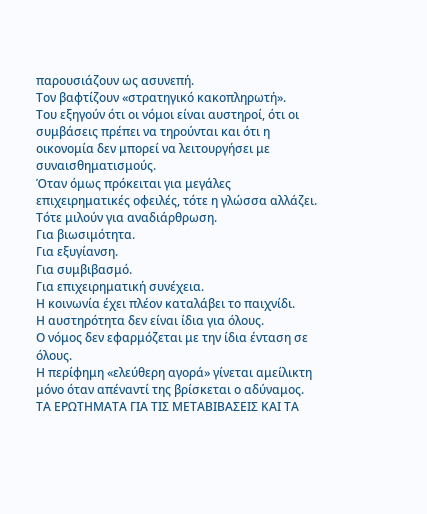παρουσιάζουν ως ασυνεπή.
Τον βαφτίζουν «στρατηγικό κακοπληρωτή».
Του εξηγούν ότι οι νόμοι είναι αυστηροί, ότι οι συμβάσεις πρέπει να τηρούνται και ότι η οικονομία δεν μπορεί να λειτουργήσει με συναισθηματισμούς.
Όταν όμως πρόκειται για μεγάλες επιχειρηματικές οφειλές, τότε η γλώσσα αλλάζει.
Τότε μιλούν για αναδιάρθρωση.
Για βιωσιμότητα.
Για εξυγίανση.
Για συμβιβασμό.
Για επιχειρηματική συνέχεια.
Η κοινωνία έχει πλέον καταλάβει το παιχνίδι.
Η αυστηρότητα δεν είναι ίδια για όλους.
Ο νόμος δεν εφαρμόζεται με την ίδια ένταση σε όλους.
Η περίφημη «ελεύθερη αγορά» γίνεται αμείλικτη μόνο όταν απέναντί της βρίσκεται ο αδύναμος.
ΤΑ ΕΡΩΤΗΜΑΤΑ ΓΙΑ ΤΙΣ ΜΕΤΑΒΙΒΑΣΕΙΣ ΚΑΙ ΤΑ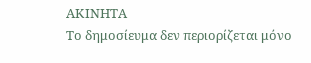ΑΚΙΝΗΤΑ
Το δημοσίευμα δεν περιορίζεται μόνο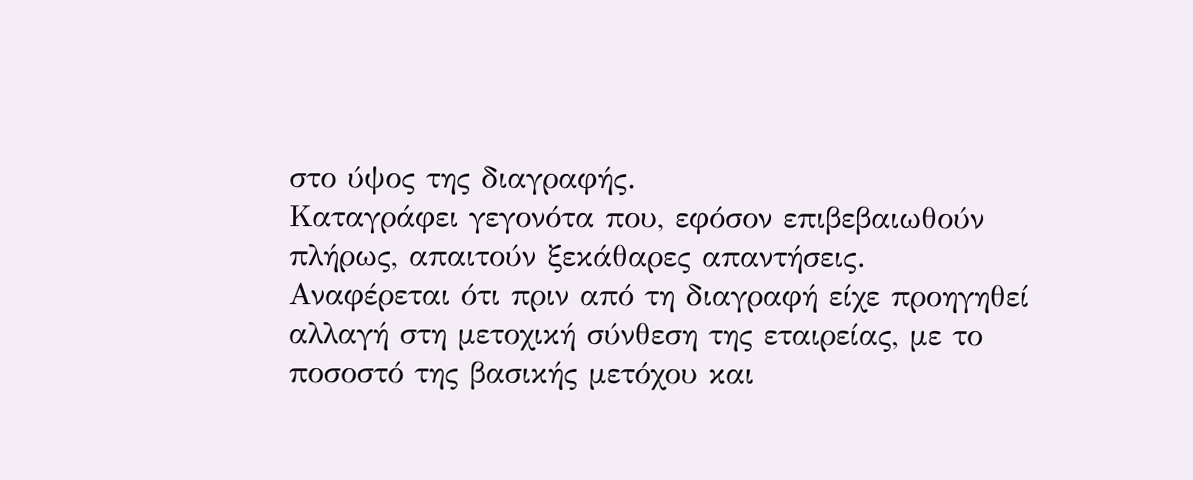στο ύψος της διαγραφής.
Καταγράφει γεγονότα που, εφόσον επιβεβαιωθούν πλήρως, απαιτούν ξεκάθαρες απαντήσεις.
Αναφέρεται ότι πριν από τη διαγραφή είχε προηγηθεί αλλαγή στη μετοχική σύνθεση της εταιρείας, με το ποσοστό της βασικής μετόχου και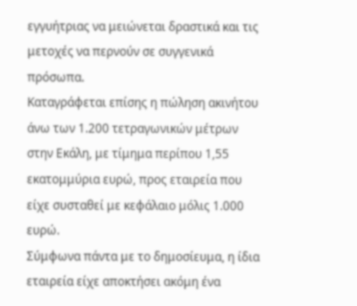εγγυήτριας να μειώνεται δραστικά και τις μετοχές να περνούν σε συγγενικά πρόσωπα.
Καταγράφεται επίσης η πώληση ακινήτου άνω των 1.200 τετραγωνικών μέτρων στην Εκάλη, με τίμημα περίπου 1,55 εκατομμύρια ευρώ, προς εταιρεία που είχε συσταθεί με κεφάλαιο μόλις 1.000 ευρώ.
Σύμφωνα πάντα με το δημοσίευμα, η ίδια εταιρεία είχε αποκτήσει ακόμη ένα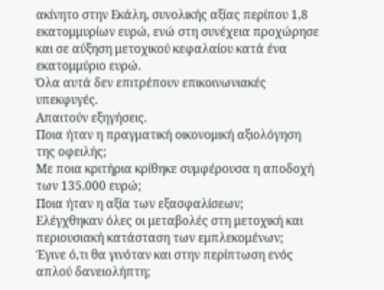ακίνητο στην Εκάλη, συνολικής αξίας περίπου 1,8 εκατομμυρίων ευρώ, ενώ στη συνέχεια προχώρησε και σε αύξηση μετοχικού κεφαλαίου κατά ένα εκατομμύριο ευρώ.
Όλα αυτά δεν επιτρέπουν επικοινωνιακές υπεκφυγές.
Απαιτούν εξηγήσεις.
Ποια ήταν η πραγματική οικονομική αξιολόγηση της οφειλής;
Με ποια κριτήρια κρίθηκε συμφέρουσα η αποδοχή των 135.000 ευρώ;
Ποια ήταν η αξία των εξασφαλίσεων;
Ελέγχθηκαν όλες οι μεταβολές στη μετοχική και περιουσιακή κατάσταση των εμπλεκομένων;
Έγινε ό,τι θα γινόταν και στην περίπτωση ενός απλού δανειολήπτη;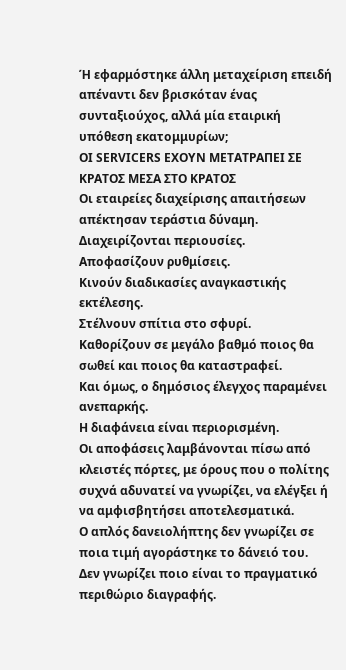Ή εφαρμόστηκε άλλη μεταχείριση επειδή απέναντι δεν βρισκόταν ένας συνταξιούχος, αλλά μία εταιρική υπόθεση εκατομμυρίων;
ΟΙ SERVICERS ΕΧΟΥΝ ΜΕΤΑΤΡΑΠΕΙ ΣΕ ΚΡΑΤΟΣ ΜΕΣΑ ΣΤΟ ΚΡΑΤΟΣ
Οι εταιρείες διαχείρισης απαιτήσεων απέκτησαν τεράστια δύναμη.
Διαχειρίζονται περιουσίες.
Αποφασίζουν ρυθμίσεις.
Κινούν διαδικασίες αναγκαστικής εκτέλεσης.
Στέλνουν σπίτια στο σφυρί.
Καθορίζουν σε μεγάλο βαθμό ποιος θα σωθεί και ποιος θα καταστραφεί.
Και όμως, ο δημόσιος έλεγχος παραμένει ανεπαρκής.
Η διαφάνεια είναι περιορισμένη.
Οι αποφάσεις λαμβάνονται πίσω από κλειστές πόρτες, με όρους που ο πολίτης συχνά αδυνατεί να γνωρίζει, να ελέγξει ή να αμφισβητήσει αποτελεσματικά.
Ο απλός δανειολήπτης δεν γνωρίζει σε ποια τιμή αγοράστηκε το δάνειό του.
Δεν γνωρίζει ποιο είναι το πραγματικό περιθώριο διαγραφής.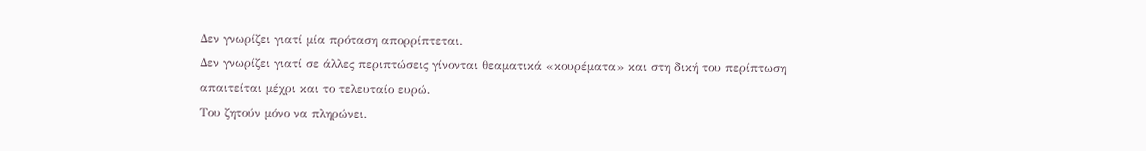Δεν γνωρίζει γιατί μία πρόταση απορρίπτεται.
Δεν γνωρίζει γιατί σε άλλες περιπτώσεις γίνονται θεαματικά «κουρέματα» και στη δική του περίπτωση απαιτείται μέχρι και το τελευταίο ευρώ.
Του ζητούν μόνο να πληρώνει.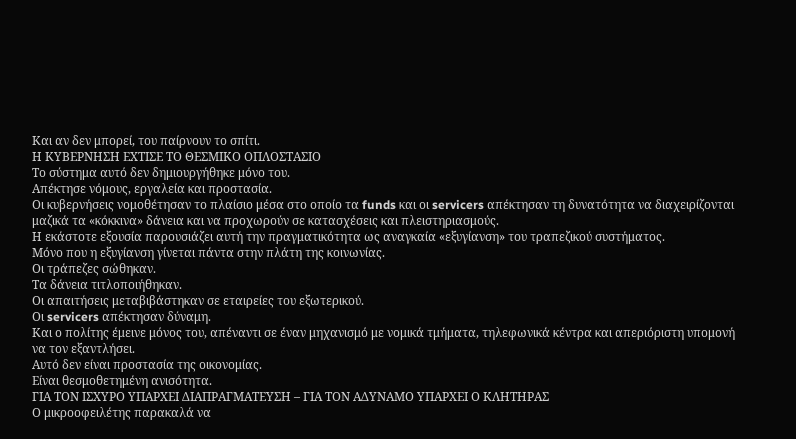Και αν δεν μπορεί, του παίρνουν το σπίτι.
Η ΚΥΒΕΡΝΗΣΗ ΕΧΤΙΣΕ ΤΟ ΘΕΣΜΙΚΟ ΟΠΛΟΣΤΑΣΙΟ
Το σύστημα αυτό δεν δημιουργήθηκε μόνο του.
Απέκτησε νόμους, εργαλεία και προστασία.
Οι κυβερνήσεις νομοθέτησαν το πλαίσιο μέσα στο οποίο τα funds και οι servicers απέκτησαν τη δυνατότητα να διαχειρίζονται μαζικά τα «κόκκινα» δάνεια και να προχωρούν σε κατασχέσεις και πλειστηριασμούς.
Η εκάστοτε εξουσία παρουσιάζει αυτή την πραγματικότητα ως αναγκαία «εξυγίανση» του τραπεζικού συστήματος.
Μόνο που η εξυγίανση γίνεται πάντα στην πλάτη της κοινωνίας.
Οι τράπεζες σώθηκαν.
Τα δάνεια τιτλοποιήθηκαν.
Οι απαιτήσεις μεταβιβάστηκαν σε εταιρείες του εξωτερικού.
Οι servicers απέκτησαν δύναμη.
Και ο πολίτης έμεινε μόνος του, απέναντι σε έναν μηχανισμό με νομικά τμήματα, τηλεφωνικά κέντρα και απεριόριστη υπομονή να τον εξαντλήσει.
Αυτό δεν είναι προστασία της οικονομίας.
Είναι θεσμοθετημένη ανισότητα.
ΓΙΑ ΤΟΝ ΙΣΧΥΡΟ ΥΠΑΡΧΕΙ ΔΙΑΠΡΑΓΜΑΤΕΥΣΗ – ΓΙΑ ΤΟΝ ΑΔΥΝΑΜΟ ΥΠΑΡΧΕΙ Ο ΚΛΗΤΗΡΑΣ
Ο μικροοφειλέτης παρακαλά να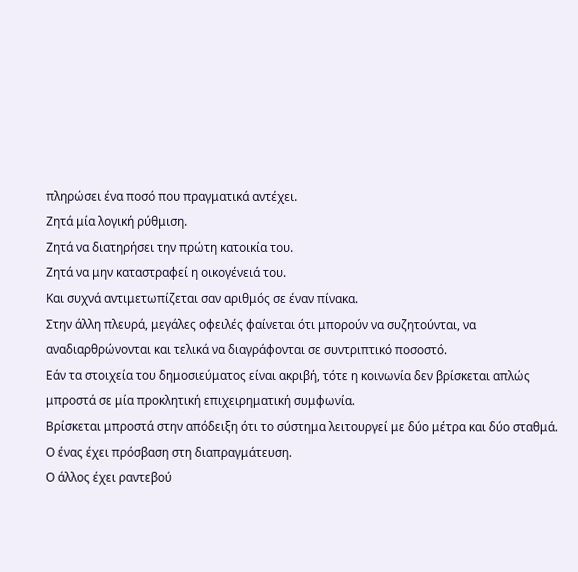πληρώσει ένα ποσό που πραγματικά αντέχει.
Ζητά μία λογική ρύθμιση.
Ζητά να διατηρήσει την πρώτη κατοικία του.
Ζητά να μην καταστραφεί η οικογένειά του.
Και συχνά αντιμετωπίζεται σαν αριθμός σε έναν πίνακα.
Στην άλλη πλευρά, μεγάλες οφειλές φαίνεται ότι μπορούν να συζητούνται, να αναδιαρθρώνονται και τελικά να διαγράφονται σε συντριπτικό ποσοστό.
Εάν τα στοιχεία του δημοσιεύματος είναι ακριβή, τότε η κοινωνία δεν βρίσκεται απλώς μπροστά σε μία προκλητική επιχειρηματική συμφωνία.
Βρίσκεται μπροστά στην απόδειξη ότι το σύστημα λειτουργεί με δύο μέτρα και δύο σταθμά.
Ο ένας έχει πρόσβαση στη διαπραγμάτευση.
Ο άλλος έχει ραντεβού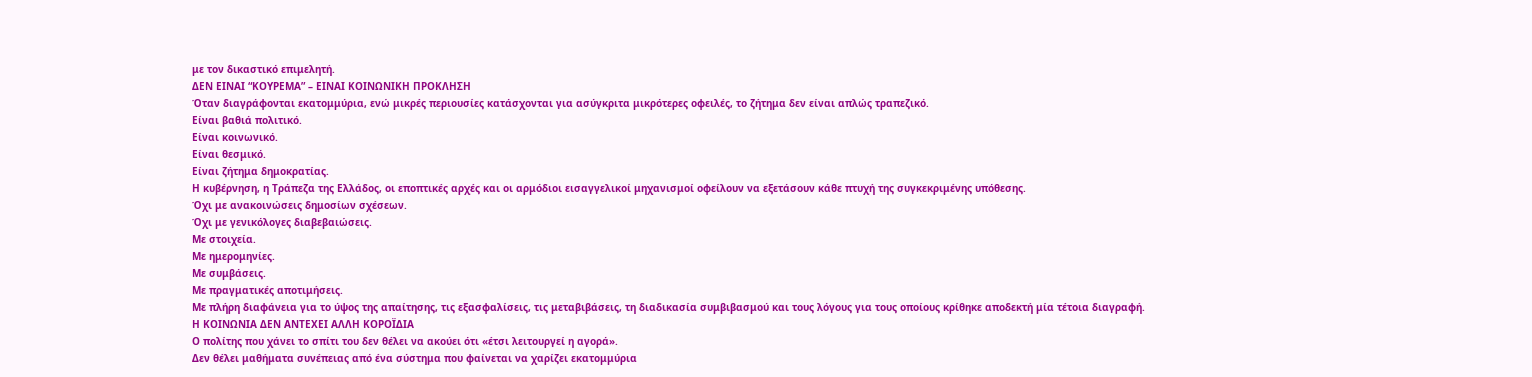με τον δικαστικό επιμελητή.
ΔΕΝ ΕΙΝΑΙ “ΚΟΥΡΕΜΑ” – ΕΙΝΑΙ ΚΟΙΝΩΝΙΚΗ ΠΡΟΚΛΗΣΗ
Όταν διαγράφονται εκατομμύρια, ενώ μικρές περιουσίες κατάσχονται για ασύγκριτα μικρότερες οφειλές, το ζήτημα δεν είναι απλώς τραπεζικό.
Είναι βαθιά πολιτικό.
Είναι κοινωνικό.
Είναι θεσμικό.
Είναι ζήτημα δημοκρατίας.
Η κυβέρνηση, η Τράπεζα της Ελλάδος, οι εποπτικές αρχές και οι αρμόδιοι εισαγγελικοί μηχανισμοί οφείλουν να εξετάσουν κάθε πτυχή της συγκεκριμένης υπόθεσης.
Όχι με ανακοινώσεις δημοσίων σχέσεων.
Όχι με γενικόλογες διαβεβαιώσεις.
Με στοιχεία.
Με ημερομηνίες.
Με συμβάσεις.
Με πραγματικές αποτιμήσεις.
Με πλήρη διαφάνεια για το ύψος της απαίτησης, τις εξασφαλίσεις, τις μεταβιβάσεις, τη διαδικασία συμβιβασμού και τους λόγους για τους οποίους κρίθηκε αποδεκτή μία τέτοια διαγραφή.
Η ΚΟΙΝΩΝΙΑ ΔΕΝ ΑΝΤΕΧΕΙ ΑΛΛΗ ΚΟΡΟΪΔΙΑ
Ο πολίτης που χάνει το σπίτι του δεν θέλει να ακούει ότι «έτσι λειτουργεί η αγορά».
Δεν θέλει μαθήματα συνέπειας από ένα σύστημα που φαίνεται να χαρίζει εκατομμύρια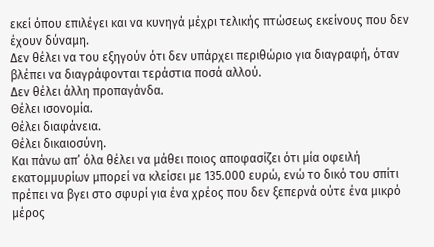εκεί όπου επιλέγει και να κυνηγά μέχρι τελικής πτώσεως εκείνους που δεν έχουν δύναμη.
Δεν θέλει να του εξηγούν ότι δεν υπάρχει περιθώριο για διαγραφή, όταν βλέπει να διαγράφονται τεράστια ποσά αλλού.
Δεν θέλει άλλη προπαγάνδα.
Θέλει ισονομία.
Θέλει διαφάνεια.
Θέλει δικαιοσύνη.
Και πάνω απ’ όλα θέλει να μάθει ποιος αποφασίζει ότι μία οφειλή εκατομμυρίων μπορεί να κλείσει με 135.000 ευρώ, ενώ το δικό του σπίτι πρέπει να βγει στο σφυρί για ένα χρέος που δεν ξεπερνά ούτε ένα μικρό μέρος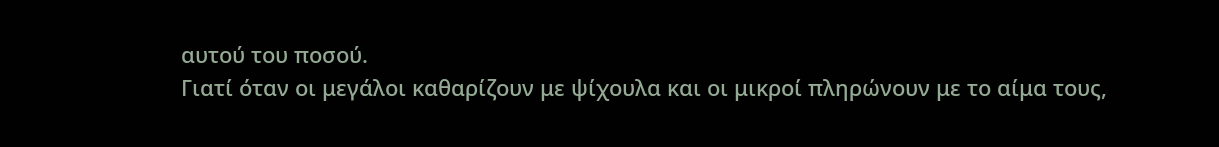αυτού του ποσού.
Γιατί όταν οι μεγάλοι καθαρίζουν με ψίχουλα και οι μικροί πληρώνουν με το αίμα τους,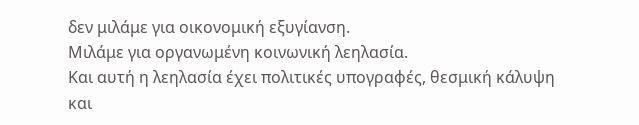δεν μιλάμε για οικονομική εξυγίανση.
Μιλάμε για οργανωμένη κοινωνική λεηλασία.
Και αυτή η λεηλασία έχει πολιτικές υπογραφές, θεσμική κάλυψη και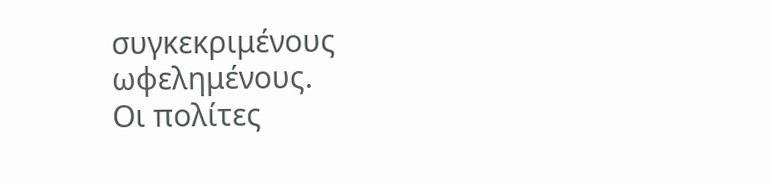συγκεκριμένους ωφελημένους.
Οι πολίτες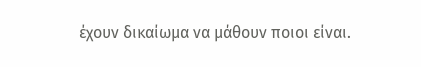έχουν δικαίωμα να μάθουν ποιοι είναι.